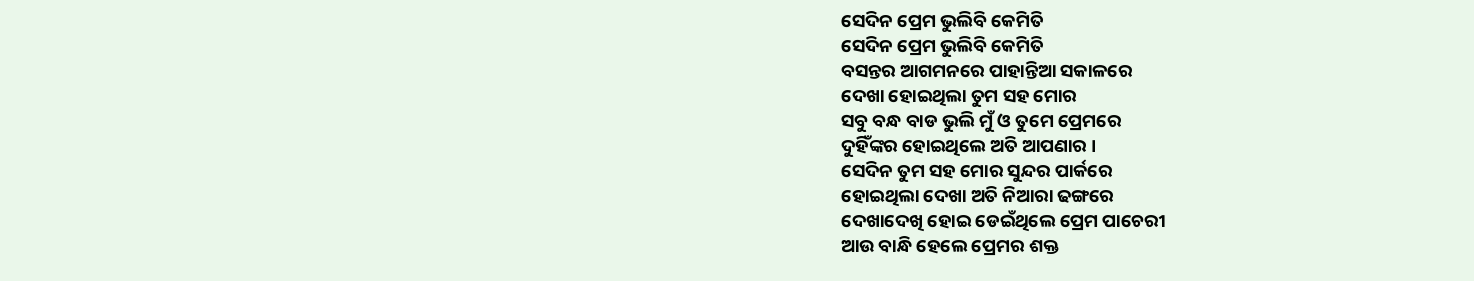ସେଦିନ ପ୍ରେମ ଭୁଲିବି କେମିତି
ସେଦିନ ପ୍ରେମ ଭୁଲିବି କେମିତି
ବସନ୍ତର ଆଗମନରେ ପାହାନ୍ତିଆ ସକାଳରେ
ଦେଖା ହୋଇଥିଲା ତୁମ ସହ ମୋର
ସବୁ ବନ୍ଧ ବାଡ ଭୁଲି ମୁଁ ଓ ତୁମେ ପ୍ରେମରେ
ଦୁହିଁଙ୍କର ହୋଇଥିଲେ ଅତି ଆପଣାର ।
ସେଦିନ ତୁମ ସହ ମୋର ସୁନ୍ଦର ପାର୍କରେ
ହୋଇଥିଲା ଦେଖା ଅତି ନିଆରା ଢଙ୍ଗରେ
ଦେଖାଦେଖି ହୋଇ ଡେଇଁଥିଲେ ପ୍ରେମ ପାଚେରୀ
ଆଉ ବାନ୍ଧି ହେଲେ ପ୍ରେମର ଶକ୍ତ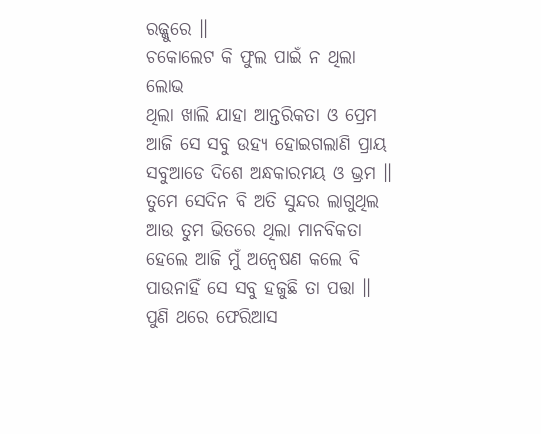ରଜ୍ଜୁରେ ॥
ଚକୋଲେଟ କି ଫୁଲ ପାଇଁ ନ ଥିଲା ଲୋଭ
ଥିଲା ଖାଲି ଯାହା ଆନ୍ତରିକତା ଓ ପ୍ରେମ
ଆଜି ସେ ସବୁ ଉହ୍ୟ ହୋଇଗଲାଣି ପ୍ରାୟ
ସବୁଆଡେ ଦିଶେ ଅନ୍ଧକାରମୟ ଓ ଭ୍ରମ ॥
ତୁମେ ସେଦିନ ବି ଅତି ସୁନ୍ଦର ଲାଗୁଥିଲ
ଆଉ ତୁମ ଭିତରେ ଥିଲା ମାନବିକତା
ହେଲେ ଆଜି ମୁଁ ଅନ୍ବେଷଣ କଲେ ବି
ପାଉନାହିଁ ସେ ସବୁ ହଜୁଛି ତା ପତ୍ତା ॥
ପୁଣି ଥରେ ଫେରିଆସ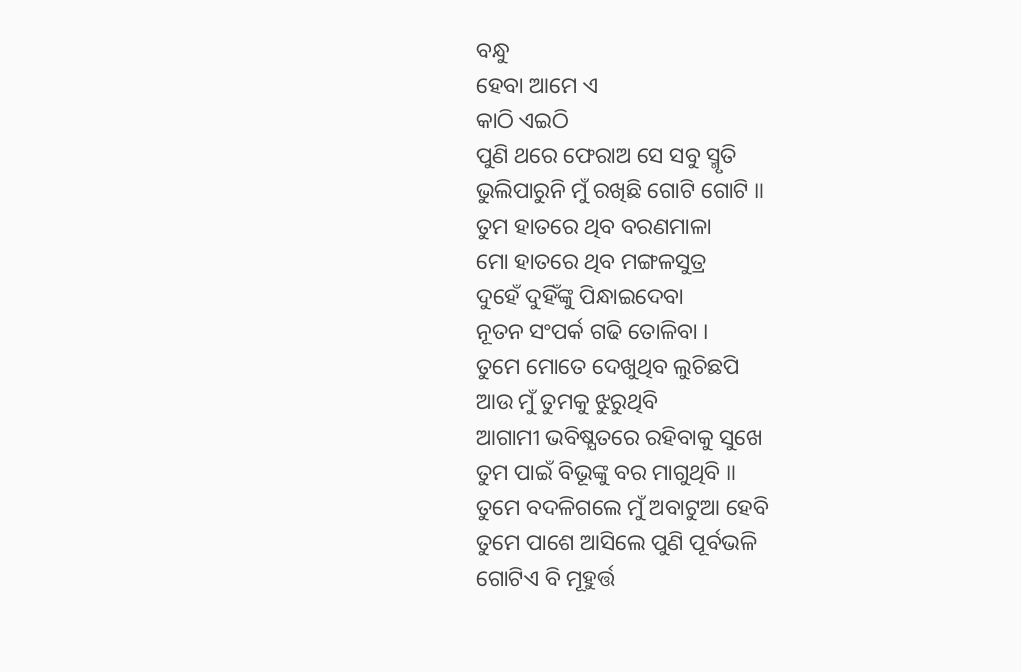ବନ୍ଧୁ
ହେବା ଆମେ ଏ
କାଠି ଏଇଠି
ପୁଣି ଥରେ ଫେରାଅ ସେ ସବୁ ସ୍ମୃତି
ଭୁଲିପାରୁନି ମୁଁ ରଖିଛି ଗୋଟି ଗୋଟି ॥
ତୁମ ହାତରେ ଥିବ ବରଣମାଳା
ମୋ ହାତରେ ଥିବ ମଙ୍ଗଳସୁତ୍ର
ଦୁହେଁ ଦୁହିଁଙ୍କୁ ପିନ୍ଧାଇଦେବା
ନୂତନ ସଂପର୍କ ଗଢି ତୋଳିବା ।
ତୁମେ ମୋତେ ଦେଖୁଥିବ ଲୁଚିଛପି
ଆଉ ମୁଁ ତୁମକୁ ଝୁରୁଥିବି
ଆଗାମୀ ଭବିଷ୍ଯତରେ ରହିବାକୁ ସୁଖେ
ତୁମ ପାଇଁ ବିଭୂଙ୍କୁ ବର ମାଗୁଥିବି ॥
ତୁମେ ବଦଳିଗଲେ ମୁଁ ଅବାଟୁଆ ହେବି
ତୁମେ ପାଶେ ଆସିଲେ ପୁଣି ପୂର୍ବଭଳି
ଗୋଟିଏ ବି ମୂହୁର୍ତ୍ତ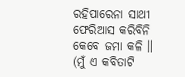ରହିପାରେନା ସାଥୀ
ଫେରିଆସ କରିବିନି କେବେ ଜମା କଳି ॥
(ମୁଁ ଏ କବିତାଟି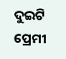ଦୁଇଟି ପ୍ରେମୀ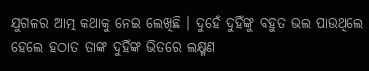ଯୁଗଳର ଆତ୍ମ କଥାକୁ ନେଇ ଲେଖିଛି । ଦୁହେଁ ଦୁହିଁଙ୍କୁ ବହୁତ ଭଲ ପାଉଥିଲେ ହେଲେ ହଠାତ ତାଙ୍କ ଦୁହିଁଙ୍କ ଭିତରେ ଲକ୍ଷ୍ମଣ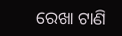ରେଖା ଟାଣି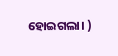ହୋଇଗଲା। )